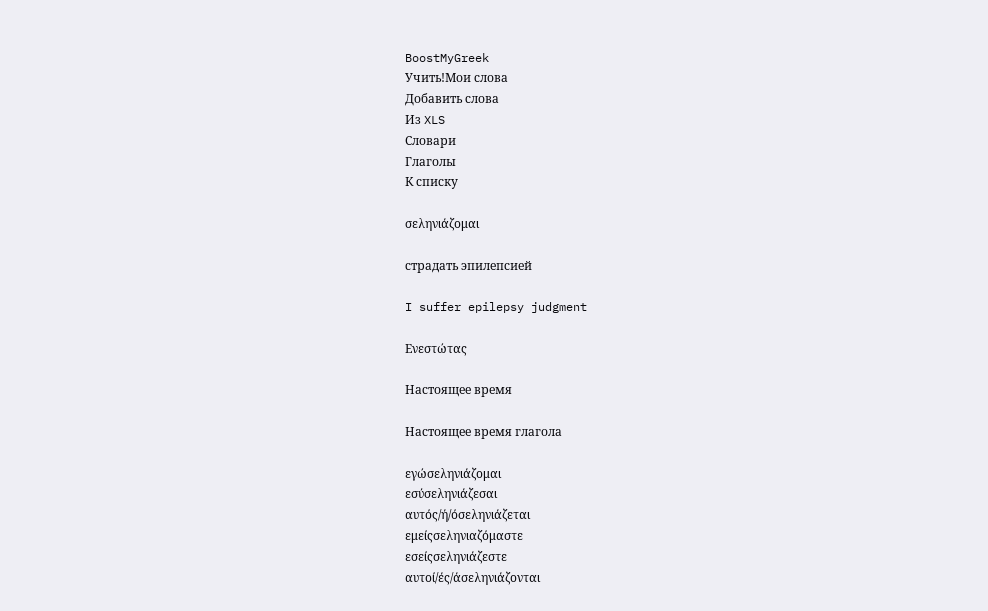BoostMyGreek
Учить!Мои слова
Добавить слова
Из XLS
Словари
Глаголы
К списку

σεληνιάζομαι

страдать эпилепсией

I suffer epilepsy judgment

Ενεστώτας

Настоящее время

Настоящее время глагола

εγώσεληνιάζομαι
εσύσεληνιάζεσαι
αυτός/ή/όσεληνιάζεται
εμείςσεληνιαζόμαστε
εσείςσεληνιάζεστε
αυτοί/ές/άσεληνιάζονται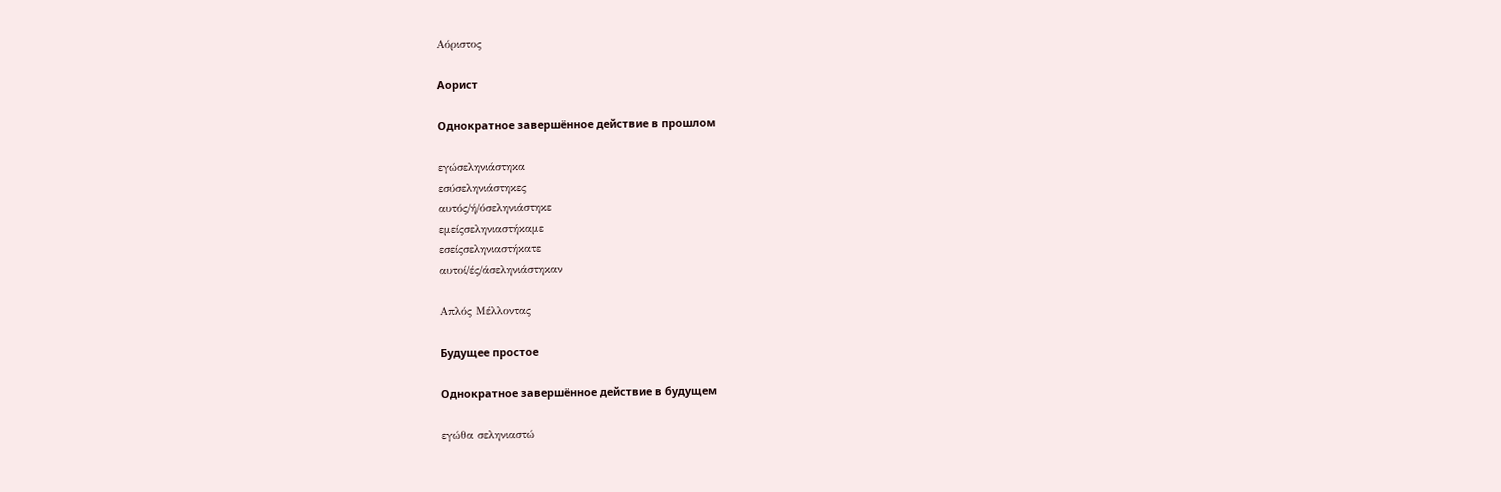Αόριστος

Аорист

Однократное завершённое действие в прошлом

εγώσεληνιάστηκα
εσύσεληνιάστηκες
αυτός/ή/όσεληνιάστηκε
εμείςσεληνιαστήκαμε
εσείςσεληνιαστήκατε
αυτοί/ές/άσεληνιάστηκαν

Απλός Μέλλοντας

Будущее простое

Однократное завершённое действие в будущем

εγώθα σεληνιαστώ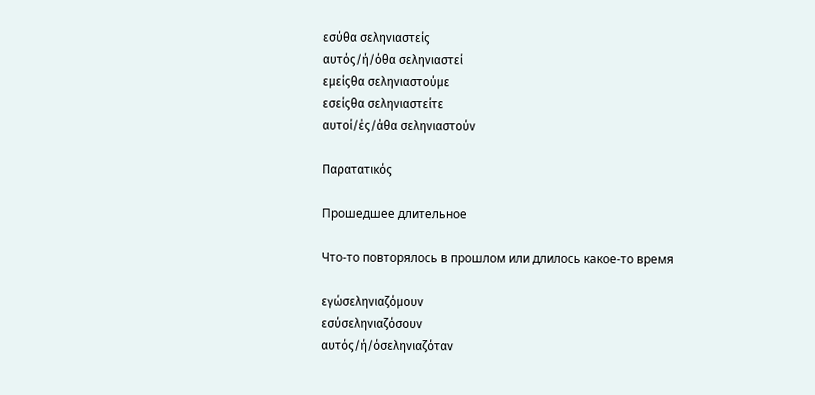εσύθα σεληνιαστείς
αυτός/ή/όθα σεληνιαστεί
εμείςθα σεληνιαστούμε
εσείςθα σεληνιαστείτε
αυτοί/ές/άθα σεληνιαστούν

Παρατατικός

Прошедшее длительное

Что-то повторялось в прошлом или длилось какое-то время

εγώσεληνιαζόμουν
εσύσεληνιαζόσουν
αυτός/ή/όσεληνιαζόταν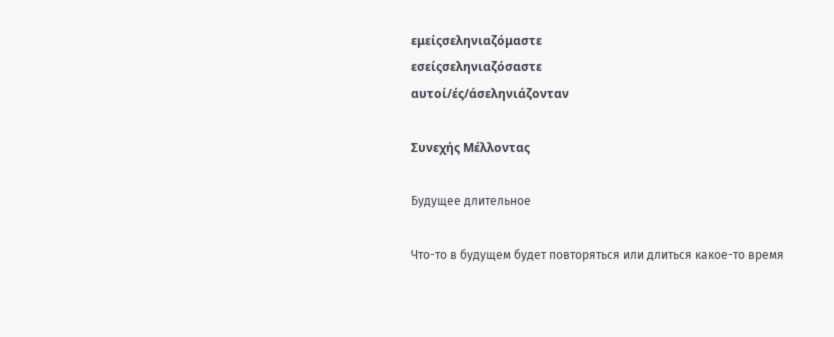εμείςσεληνιαζόμαστε
εσείςσεληνιαζόσαστε
αυτοί/ές/άσεληνιάζονταν

Συνεχής Μέλλοντας

Будущее длительное

Что-то в будущем будет повторяться или длиться какое-то время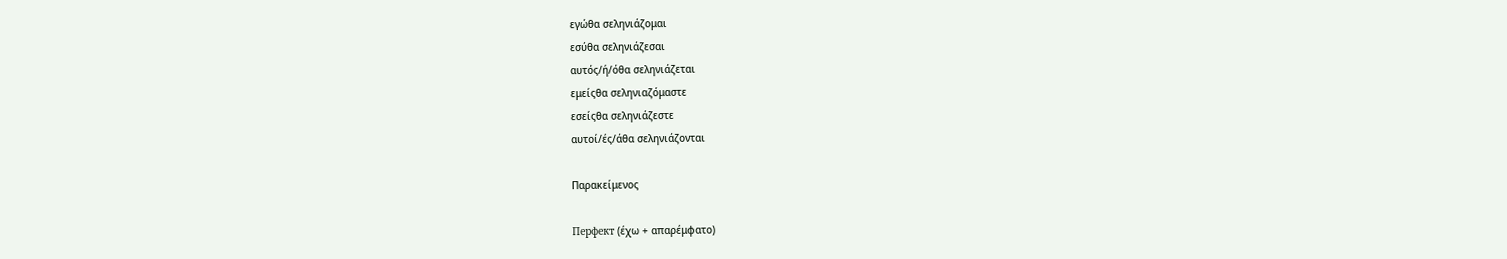εγώθα σεληνιάζομαι
εσύθα σεληνιάζεσαι
αυτός/ή/όθα σεληνιάζεται
εμείςθα σεληνιαζόμαστε
εσείςθα σεληνιάζεστε
αυτοί/ές/άθα σεληνιάζονται

Παρακείμενος

Перфект (έχω + απαρέμφατο)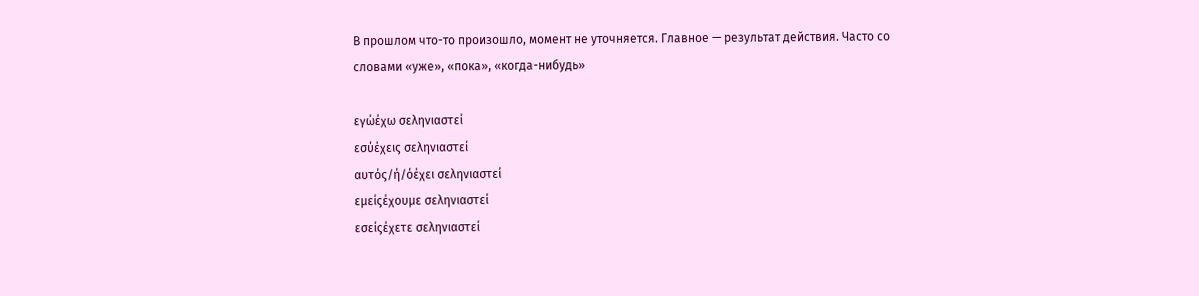В прошлом что-то произошло, момент не уточняется. Главное — результат действия. Часто со словами «уже», «пока», «когда-нибудь»

εγώέχω σεληνιαστεί
εσύέχεις σεληνιαστεί
αυτός/ή/όέχει σεληνιαστεί
εμείςέχουμε σεληνιαστεί
εσείςέχετε σεληνιαστεί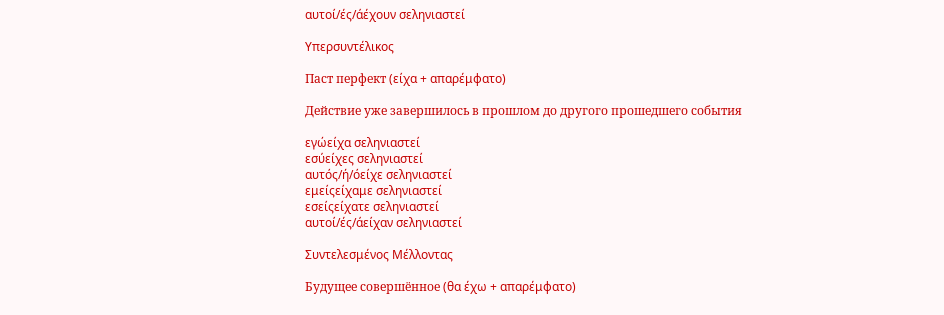αυτοί/ές/άέχουν σεληνιαστεί

Υπερσυντέλικος

Паст перфект (είχα + απαρέμφατο)

Действие уже завершилось в прошлом до другого прошедшего события

εγώείχα σεληνιαστεί
εσύείχες σεληνιαστεί
αυτός/ή/όείχε σεληνιαστεί
εμείςείχαμε σεληνιαστεί
εσείςείχατε σεληνιαστεί
αυτοί/ές/άείχαν σεληνιαστεί

Συντελεσμένος Μέλλοντας

Будущее совершённое (θα έχω + απαρέμφατο)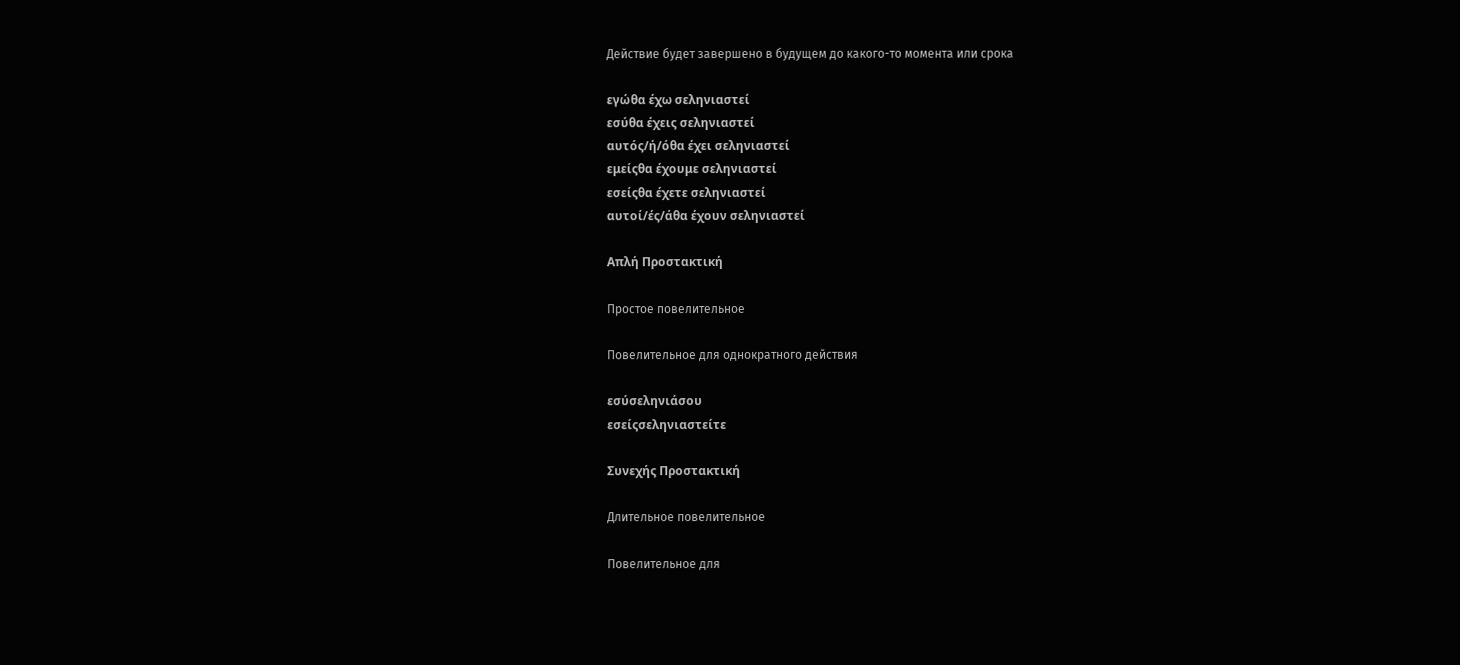Действие будет завершено в будущем до какого-то момента или срока

εγώθα έχω σεληνιαστεί
εσύθα έχεις σεληνιαστεί
αυτός/ή/όθα έχει σεληνιαστεί
εμείςθα έχουμε σεληνιαστεί
εσείςθα έχετε σεληνιαστεί
αυτοί/ές/άθα έχουν σεληνιαστεί

Απλή Προστακτική

Простое повелительное

Повелительное для однократного действия

εσύσεληνιάσου
εσείςσεληνιαστείτε

Συνεχής Προστακτική

Длительное повелительное

Повелительное для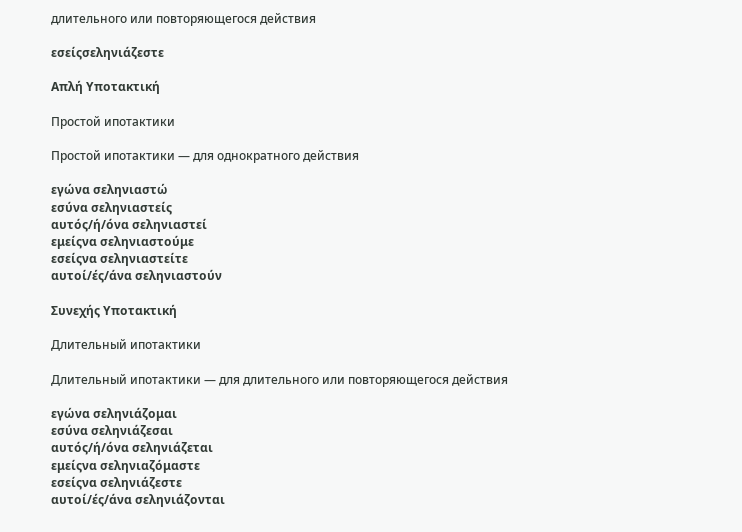длительного или повторяющегося действия

εσείςσεληνιάζεστε

Απλή Υποτακτική

Простой ипотактики

Простой ипотактики — для однократного действия

εγώνα σεληνιαστώ
εσύνα σεληνιαστείς
αυτός/ή/όνα σεληνιαστεί
εμείςνα σεληνιαστούμε
εσείςνα σεληνιαστείτε
αυτοί/ές/άνα σεληνιαστούν

Συνεχής Υποτακτική

Длительный ипотактики

Длительный ипотактики — для длительного или повторяющегося действия

εγώνα σεληνιάζομαι
εσύνα σεληνιάζεσαι
αυτός/ή/όνα σεληνιάζεται
εμείςνα σεληνιαζόμαστε
εσείςνα σεληνιάζεστε
αυτοί/ές/άνα σεληνιάζονται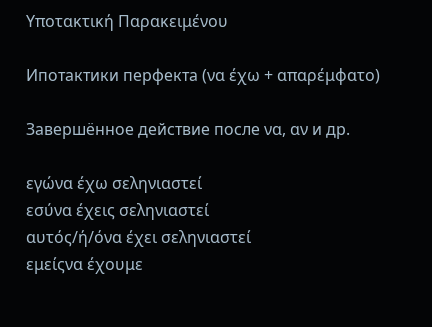Υποτακτική Παρακειμένου

Ипотактики перфекта (να έχω + απαρέμφατο)

Завершённое действие после να, αν и др.

εγώνα έχω σεληνιαστεί
εσύνα έχεις σεληνιαστεί
αυτός/ή/όνα έχει σεληνιαστεί
εμείςνα έχουμε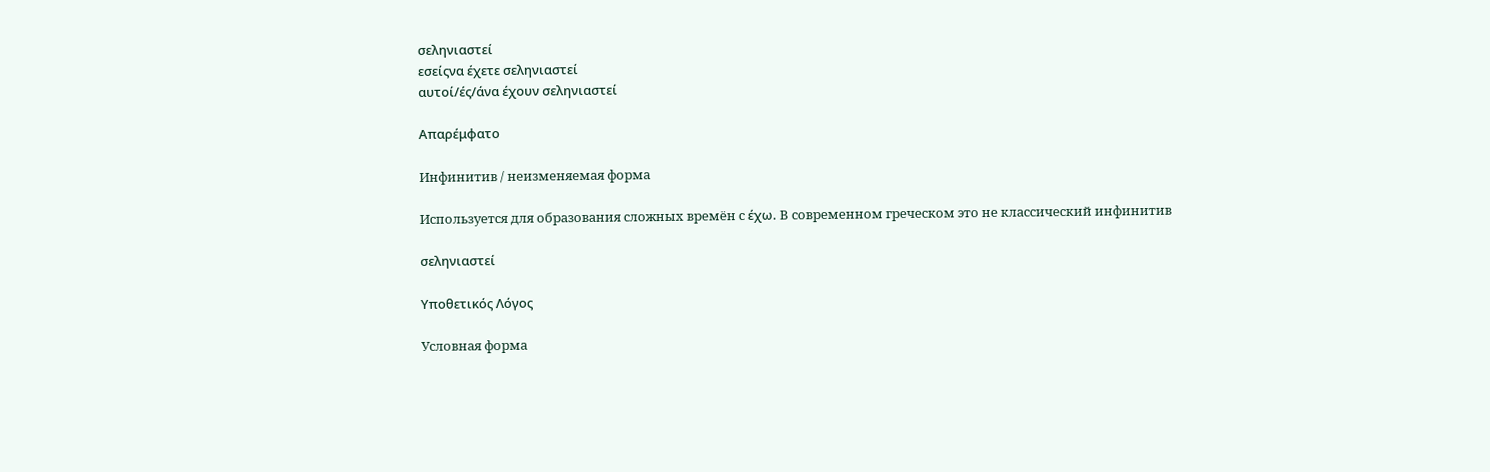σεληνιαστεί
εσείςνα έχετε σεληνιαστεί
αυτοί/ές/άνα έχουν σεληνιαστεί

Απαρέμφατο

Инфинитив / неизменяемая форма

Используется для образования сложных времён с έχω. В современном греческом это не классический инфинитив

σεληνιαστεί

Υποθετικός Λόγος

Условная форма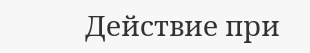Действие при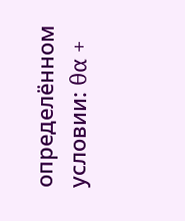определённом условии: θα +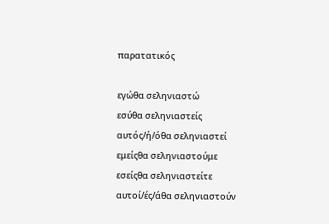παρατατικός

εγώθα σεληνιαστώ
εσύθα σεληνιαστείς
αυτός/ή/όθα σεληνιαστεί
εμείςθα σεληνιαστούμε
εσείςθα σεληνιαστείτε
αυτοί/ές/άθα σεληνιαστούν